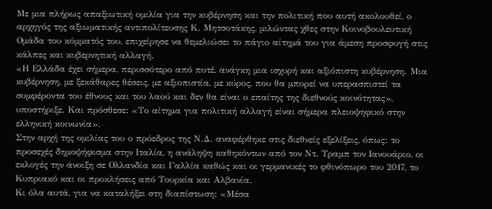Με μια πλήρως απαξιωτική ομιλία για την κυβέρνηση και την πολιτική που αυτή ακολουθεί, ο αρχηγός της αξιωματικής αντιπολίτευσης Κ. Μητσοτάκης, μιλώντας χθες στην Κοινοβουλευτική Ομάδα του κόμματός του, επιχείρησε να θεμελιώσει το πάγιο αίτημά του για άμεση προσφυγή στις κάλπες και κυβερνητική αλλαγή.
«Η Ελλάδα έχει σήμερα, περισσότερο από ποτέ, ανάγκη μια ισχυρή και αξιόπιστη κυβέρνηση. Μια κυβέρνηση, με ξεκάθαρες θέσεις, με αξιοπιστία, με κύρος, που θα μπορεί να υπερασπιστεί τα συμφέροντα του έθνους και του λαού και δεν θα είναι ο επαίτης της διεθνούς κοινότητας», υποστήριξε. Και πρόσθεσε: «Το αίτημα για πολιτική αλλαγή είναι σήμερα πλειοψηφικό στην ελληνική κοινωνία».
Στην αρχή της ομιλίας του ο πρόεδρος της Ν.Δ. αναφέρθηκε στις διεθνείς εξελίξεις, όπως: το προσεχές δημοψήφισμα στην Ιταλία, η ανάληψη καθηκόντων από τον Ντ. Τραμπ τον Ιανουάριο, οι εκλογές την άνοιξη σε Ολλανδία και Γαλλία καθώς και οι γερμανικές το φθινόπωρο του 2017, το Κυπριακό και οι προκλήσεις από Τουρκία και Αλβανία.
Κι όλα αυτά, για να καταλήξει στη διαπίστωση: «Μέσα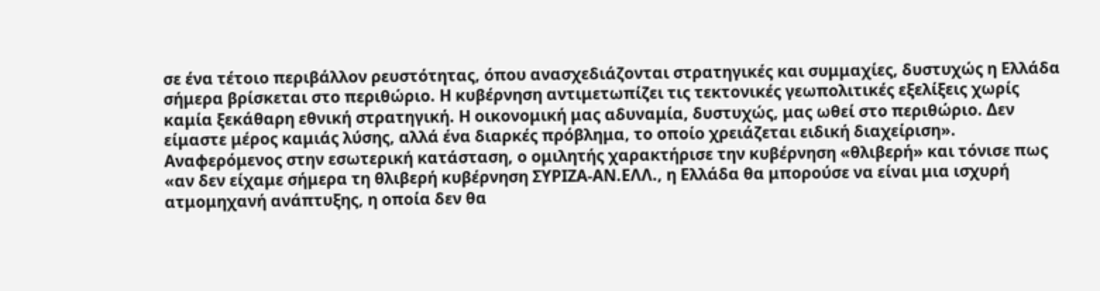σε ένα τέτοιο περιβάλλον ρευστότητας, όπου ανασχεδιάζονται στρατηγικές και συμμαχίες, δυστυχώς η Ελλάδα σήμερα βρίσκεται στο περιθώριο. Η κυβέρνηση αντιμετωπίζει τις τεκτονικές γεωπολιτικές εξελίξεις χωρίς καμία ξεκάθαρη εθνική στρατηγική. Η οικονομική μας αδυναμία, δυστυχώς, μας ωθεί στο περιθώριο. Δεν είμαστε μέρος καμιάς λύσης, αλλά ένα διαρκές πρόβλημα, το οποίο χρειάζεται ειδική διαχείριση».
Αναφερόμενος στην εσωτερική κατάσταση, ο ομιλητής χαρακτήρισε την κυβέρνηση «θλιβερή» και τόνισε πως «αν δεν είχαμε σήμερα τη θλιβερή κυβέρνηση ΣΥΡΙΖΑ-ΑΝ.ΕΛΛ., η Ελλάδα θα μπορούσε να είναι μια ισχυρή ατμομηχανή ανάπτυξης, η οποία δεν θα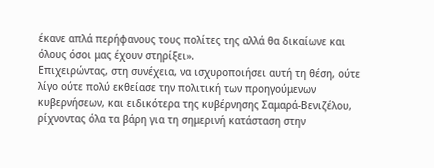έκανε απλά περήφανους τους πολίτες της αλλά θα δικαίωνε και όλους όσοι μας έχουν στηρίξει».
Επιχειρώντας, στη συνέχεια, να ισχυροποιήσει αυτή τη θέση, ούτε λίγο ούτε πολύ εκθείασε την πολιτική των προηγούμενων κυβερνήσεων, και ειδικότερα της κυβέρνησης Σαμαρά-Βενιζέλου, ρίχνοντας όλα τα βάρη για τη σημερινή κατάσταση στην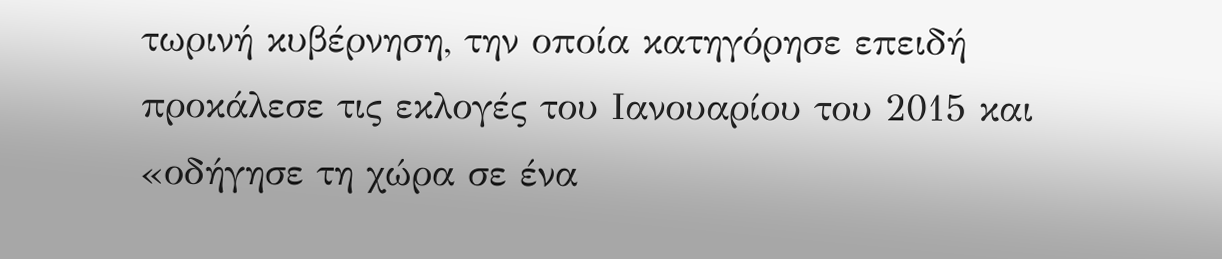τωρινή κυβέρνηση, την οποία κατηγόρησε επειδή προκάλεσε τις εκλογές του Ιανουαρίου του 2015 και «οδήγησε τη χώρα σε ένα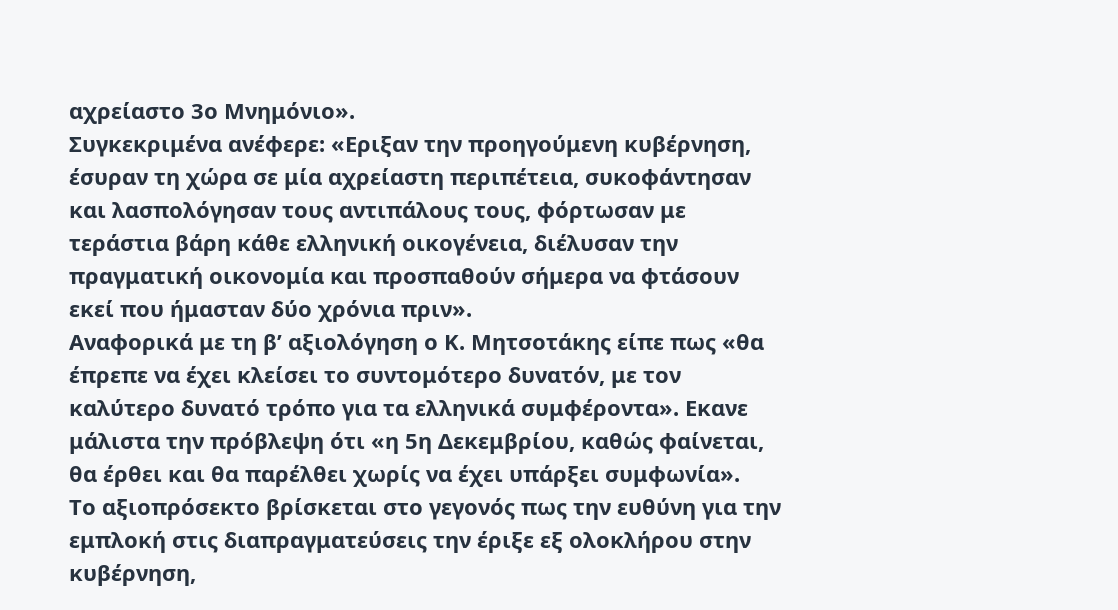αχρείαστο 3ο Μνημόνιο».
Συγκεκριμένα ανέφερε: «Εριξαν την προηγούμενη κυβέρνηση, έσυραν τη χώρα σε μία αχρείαστη περιπέτεια, συκοφάντησαν και λασπολόγησαν τους αντιπάλους τους, φόρτωσαν με τεράστια βάρη κάθε ελληνική οικογένεια, διέλυσαν την πραγματική οικονομία και προσπαθούν σήμερα να φτάσουν εκεί που ήμασταν δύο χρόνια πριν».
Αναφορικά με τη β’ αξιολόγηση ο Κ. Μητσοτάκης είπε πως «θα έπρεπε να έχει κλείσει το συντομότερο δυνατόν, με τον καλύτερο δυνατό τρόπο για τα ελληνικά συμφέροντα». Εκανε μάλιστα την πρόβλεψη ότι «η 5η Δεκεμβρίου, καθώς φαίνεται, θα έρθει και θα παρέλθει χωρίς να έχει υπάρξει συμφωνία».
Το αξιοπρόσεκτο βρίσκεται στο γεγονός πως την ευθύνη για την εμπλοκή στις διαπραγματεύσεις την έριξε εξ ολοκλήρου στην κυβέρνηση,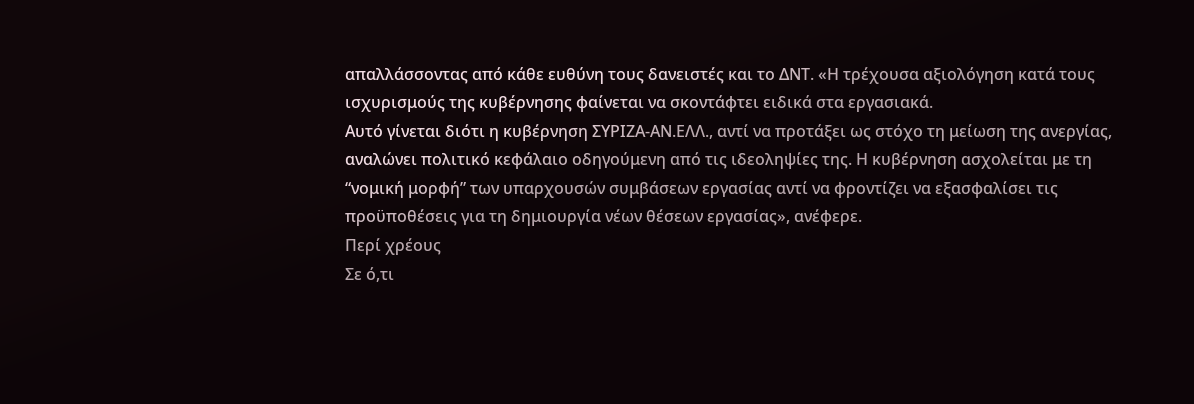απαλλάσσοντας από κάθε ευθύνη τους δανειστές και το ΔΝΤ. «Η τρέχουσα αξιολόγηση κατά τους ισχυρισμούς της κυβέρνησης φαίνεται να σκοντάφτει ειδικά στα εργασιακά.
Αυτό γίνεται διότι η κυβέρνηση ΣΥΡΙΖΑ-ΑΝ.ΕΛΛ., αντί να προτάξει ως στόχο τη μείωση της ανεργίας, αναλώνει πολιτικό κεφάλαιο οδηγούμενη από τις ιδεοληψίες της. Η κυβέρνηση ασχολείται με τη “νομική μορφή” των υπαρχουσών συμβάσεων εργασίας αντί να φροντίζει να εξασφαλίσει τις προϋποθέσεις για τη δημιουργία νέων θέσεων εργασίας», ανέφερε.
Περί χρέους
Σε ό,τι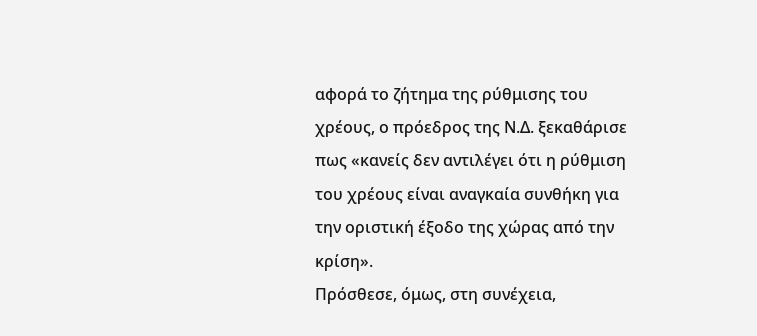αφορά το ζήτημα της ρύθμισης του χρέους, ο πρόεδρος της Ν.Δ. ξεκαθάρισε πως «κανείς δεν αντιλέγει ότι η ρύθμιση του χρέους είναι αναγκαία συνθήκη για την οριστική έξοδο της χώρας από την κρίση».
Πρόσθεσε, όμως, στη συνέχεια,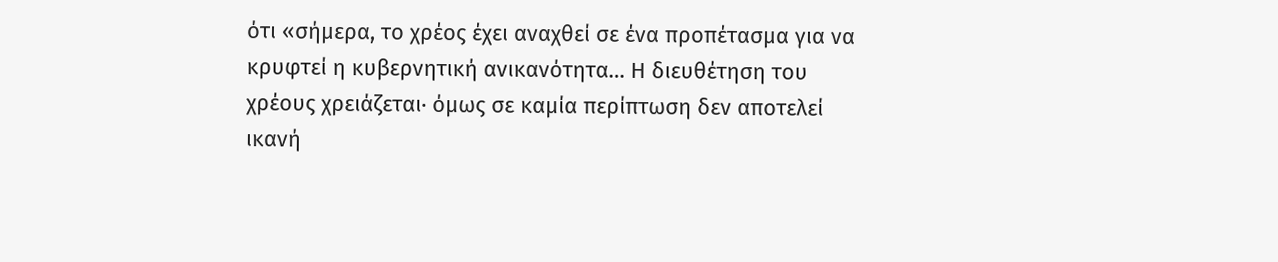ότι «σήμερα, το χρέος έχει αναχθεί σε ένα προπέτασμα για να κρυφτεί η κυβερνητική ανικανότητα… Η διευθέτηση του χρέους χρειάζεται· όμως σε καμία περίπτωση δεν αποτελεί ικανή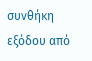συνθήκη εξόδου από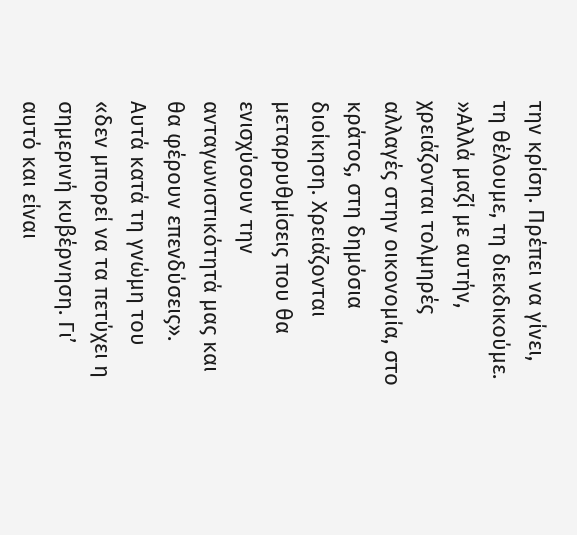την κρίση. Πρέπει να γίνει, τη θέλουμε, τη διεκδικούμε.
»Αλλά μαζί με αυτήν, χρειάζονται τολμηρές αλλαγές στην οικονομία, στο κράτος, στη δημόσια διοίκηση. Χρειάζονται μεταρρυθμίσεις που θα ενισχύσουν την ανταγωνιστικότητά μας και θα φέρουν επενδύσεις». Αυτά κατά τη γνώμη του «δεν μπορεί να τα πετύχει η σημερινή κυβέρνηση. Γι’ αυτό και είναι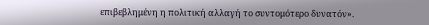επιβεβλημένη η πολιτική αλλαγή το συντομότερο δυνατόν».